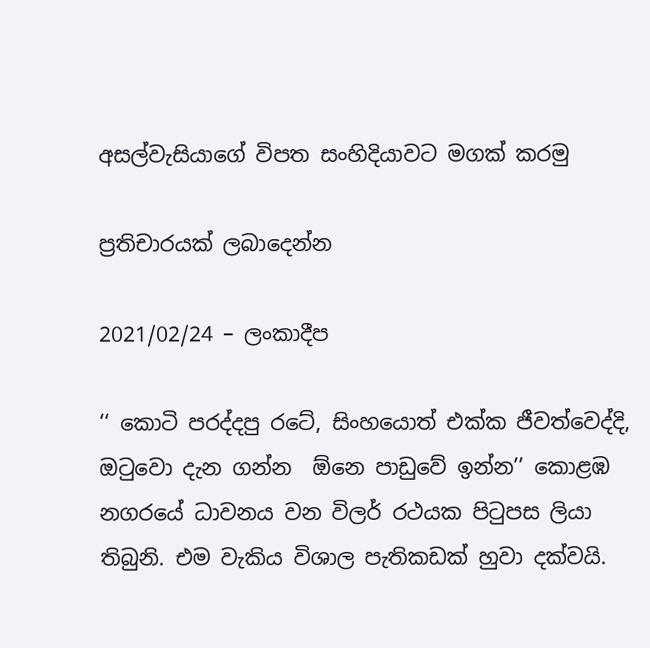අසල්වැසියාගේ විපත සංහිදියාවට මගක් කරමු

ප්‍රතිචාරයක් ලබාදෙන්න

2021/02/24 – ලංකාදීප

‘‘ කොටි පරද්දපු රටේ, සිංහයොත් එක්ක ජීවත්වෙද්දි, ඔටුවො දැන ගන්න  ඕනෙ පාඩුවේ ඉන්න’’ කොළඹ නගරයේ ධාවනය වන විලර් රථයක පිටුපස ලියා තිබුනි. එම වැකිය විශාල පැතිකඩක් හුවා දක්වයි.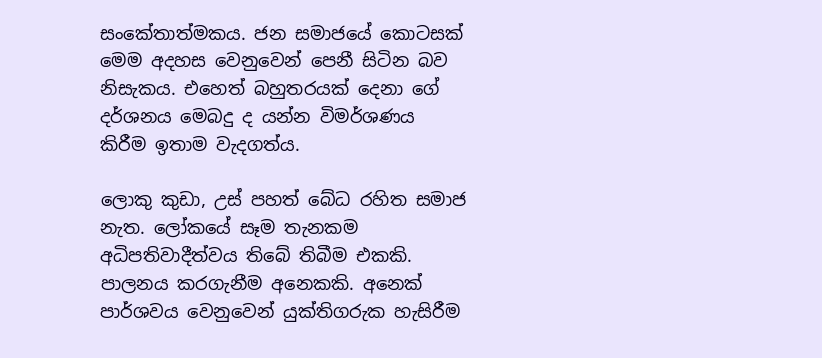සංකේතාත්මකය. ජන සමාජයේ කොටසක් මෙම අදහස වෙනුවෙන් පෙනී සිටින බව නිසැකය. එහෙත් බහුතරයක් දෙනා ගේ දර්ශනය මෙබදු ද යන්න විමර්ශණය කිරීම ඉතාම වැදගත්ය.

ලොකු කුඩා, උස් පහත් බේධ රහිත සමාජ නැත. ලෝකයේ සෑම තැනකම අධිපතිවාදීත්වය තිබේ තිබීම එකකි. පාලනය කරගැනීම අනෙකකි. අනෙක් පාර්ශවය වෙනුවෙන් යුක්තිගරුක හැසිරීම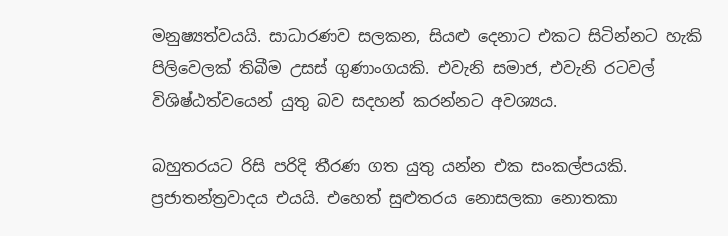මනුෂ්‍යත්වයයි. සාධාරණව සලකන, සියළු දෙනාට එකට සිටින්නට හැකි පිලිවෙලක් තිබීම උසස් ගුණාංගයකි. එවැනි සමාජ, එවැනි රටවල් විශිෂ්ඨත්වයෙන් යුතු බව සදහන් කරන්නට අවශ්‍යය.

බහුතරයට රිසි පරිදි තීරණ ගත යුතු යන්න එක සංකල්පයකි. ප්‍රජාතන්ත්‍රවාදය එයයි. එහෙත් සුළුතරය නොසලකා නොතකා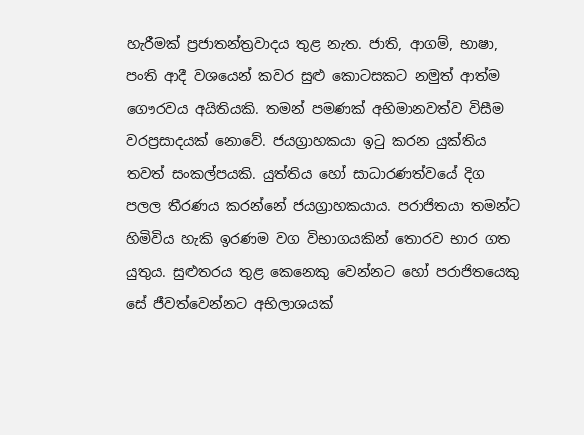හැරීමක් ප්‍රජාතන්ත්‍රවාදය තුළ නැත. ජාති, ආගම්, භාෂා, පංති ආදී වශයෙන් කවර සුළු කොටසකට නමුත් ආත්ම ගෞරවය අයිතියකි. තමන් පමණක් අභිමානවත්ව විසීම වරප්‍රසාදයක් නොවේ. ජයග්‍රාහකයා ඉටු කරන යුක්තිය තවත් සංකල්පයකි. යුත්තිය හෝ සාධාරණත්වයේ දිග පලල තීරණය කරන්නේ ජයග්‍රාහකයාය. පරාජිතයා තමන්ට හිමිවිය හැකි ඉරණම වග විභාගයකින් තොරව භාර ගත යුතුය. සුළුතරය තුළ කෙනෙකු වෙන්නට හෝ පරාජිතයෙකු සේ ජීවත්වෙන්නට අභිලාශයක්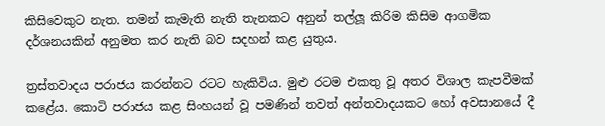කිසිවෙකුට නැත. තමන් කැමැති නැති තැනකට අනුන් තල්ලූ කිරිම කිසිම ආගමික දර්ශනයකින් අනුමත කර නැති බව සදහන් කළ යුතුය.

ත්‍රස්තවාදය පරාජය කරන්නට රටට හැකිවිය. මුළු රටම එකතු වූ අතර විශාල කැපවීමක් කළේය. කොටි පරාජය කළ සිංහයන් වූ පමණින් තවත් අන්තවාදයකට හෝ අවසානයේ දී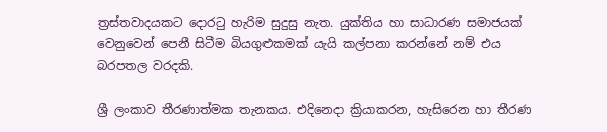ත්‍රස්තවාදයකට දොරටු හැරිම සුදුසු නැත. යුක්තිය හා සාධාරණ සමාජයක් වෙනුවෙන් පෙනී සිටීම බියගුළුකමක් යැයි කල්පනා කරන්නේ නම් එය බරපතල වරදකි.

ශ්‍රී ලංකාව තීරණාත්මක තැනකය. එදිනෙදා ක්‍රියාකරන, හැසිරෙන හා තීරණ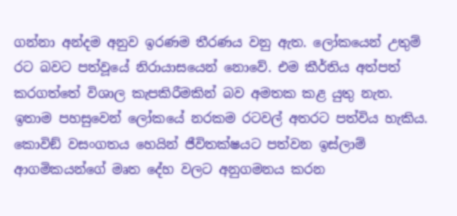ගන්නා අන්දම අනුව ඉරණම තීරණය වනු ඇත. ලෝකයෙන් උතුම් රට බවට පත්වූයේ නිරායාසයෙන් නොවේ. එම කීර්තිය අත්පත් කරගත්තේ විශාල කැපකිරීමකින් බව අමතක කළ යුතු නැත. ඉතාම පහසුවෙන් ලෝකයේ නරකම රටවල් අතරට පත්විය හැකිය. කොවිඞ් වසංගතය හෙයින් ජීවිතක්ෂයට පත්වන ඉස්ලාම් ආගමිකයන්ගේ මෘත දේහ වලට අනුගමනය කරන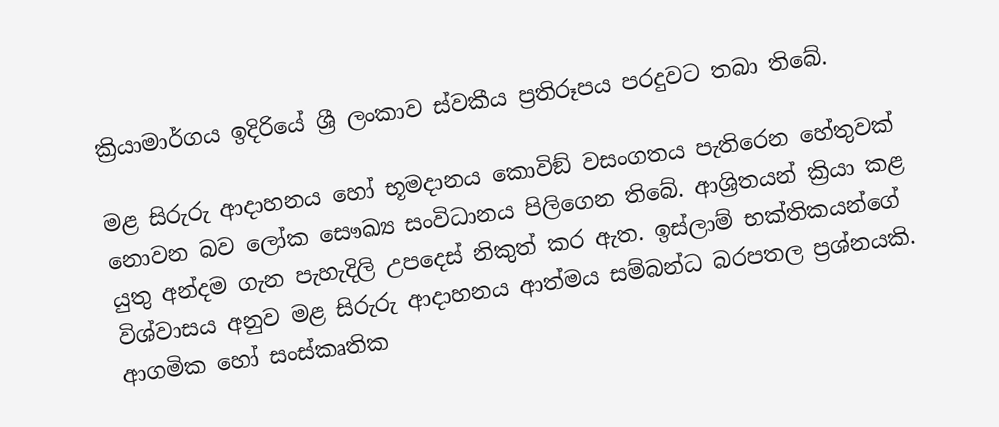ක්‍රියාමාර්ගය ඉදිරියේ ශ්‍රී ලංකාව ස්වකීය ප්‍රතිරූපය පරදුවට තබා තිබේ.

මළ සිරුරු ආදාහනය හෝ භූමදානය කොවිඞ් වසංගතය පැතිරෙන හේතුවක් නොවන බව ලෝක සෞඛ්‍ය සංවිධානය පිලිගෙන තිබේ. ආශ්‍රිතයන් ක්‍රියා කළ යුතු අන්දම ගැන පැහැදිලි උපදෙස් නිකුත් කර ඇත. ඉස්ලාම් භක්තිකයන්ගේ විශ්වාසය අනුව මළ සිරුරු ආදාහනය ආත්මය සම්බන්ධ බරපතල ප්‍රශ්නයකි. ආගමික හෝ සංස්කෘතික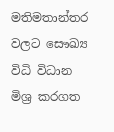මතිමතාන්තර වලට සෞඛ්‍ය විධි විධාන මිශ්‍ර කරගත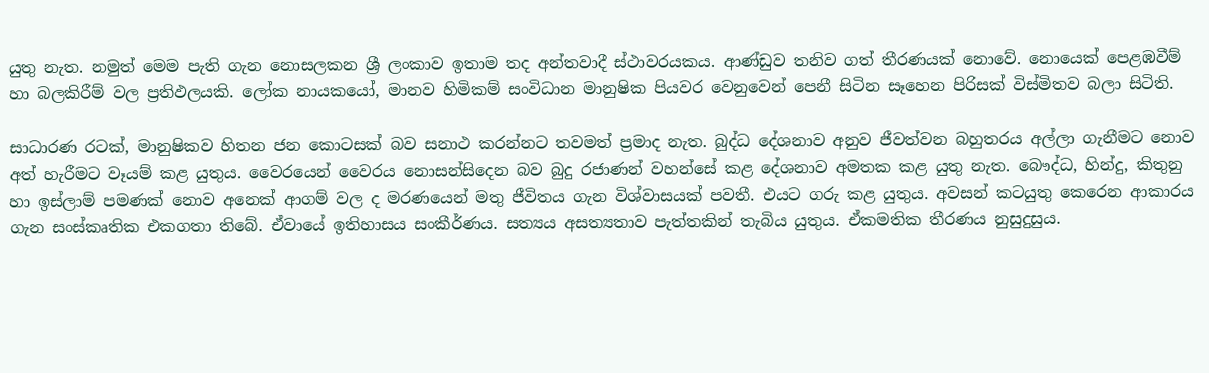යුතු නැත. නමුත් මෙම පැති ගැන නොසලකන ශ්‍රී ලංකාව ඉතාම තද අන්තවාදී ස්ථාවරයකය. ආණ්ඩුව තනිව ගත් තීරණයක් නොවේ. නොයෙක් පෙළඹවීම් හා බලකිරීම් වල ප්‍රතිඵලයකි. ලෝක නායකයෝ, මානව හිමිකම් සංවිධාන මානුෂික පියවර වෙනුවෙන් පෙනී සිටින සෑහෙන පිරිසක් විස්මිතව බලා සිටිති.

සාධාරණ රටක්, මානුෂිකව හිතන ජන කොටසක් බව සනාථ කරන්නට තවමත් ප්‍රමාද නැත. බුද්ධ දේශනාව අනුව ජීවත්වන බහුතරය අල්ලා ගැනීමට නොව අත් හැරීමට වෑයම් කළ යුතුය. වෛරයෙන් වෛරය නොසන්සිදෙන බව බුදු රජාණන් වහන්සේ කළ දේශනාව අමතක කළ යුතු නැත. බෞද්ධ, හින්දු, කිතුනු හා ඉස්ලාම් පමණක් නොව අනෙක් ආගම් වල ද මරණයෙන් මතු ජීවිතය ගැන විශ්වාසයක් පවතී. එයට ගරු කළ යුතුය. අවසන් කටයුතු කෙරෙන ආකාරය ගැන සංස්කෘතික එකගතා තිබේ. ඒවායේ ඉතිහාසය සංකීර්ණය. සත්‍යය අසත්‍යතාව පැත්තකින් තැබිය යුතුය. ඒකමතික තීරණය නුසුදුසුය.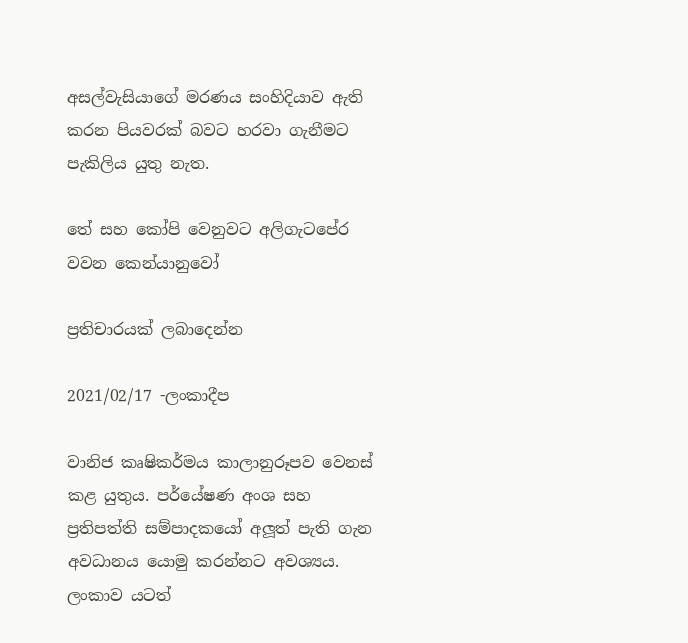අසල්වැසියාගේ මරණය සංහිදියාව ඇති කරන පියවරක් බවට හරවා ගැනීමට පැකිලිය යුතු නැත.

තේ සහ කෝපි වෙනුවට අලිගැටපේර වවන කෙන්යානුවෝ

ප්‍රතිචාරයක් ලබාදෙන්න

2021/02/17 -ලංකාදීප

වානිජ කෘෂිකර්මය කාලානුරූපව වෙනස් කළ යුතුය. පර්යේෂණ අංශ සහ ප්‍රතිපත්ති සම්පාදකයෝ අලූත් පැති ගැන අවධානය යොමු කරන්නට අවශ්‍යය. ලංකාව යටත්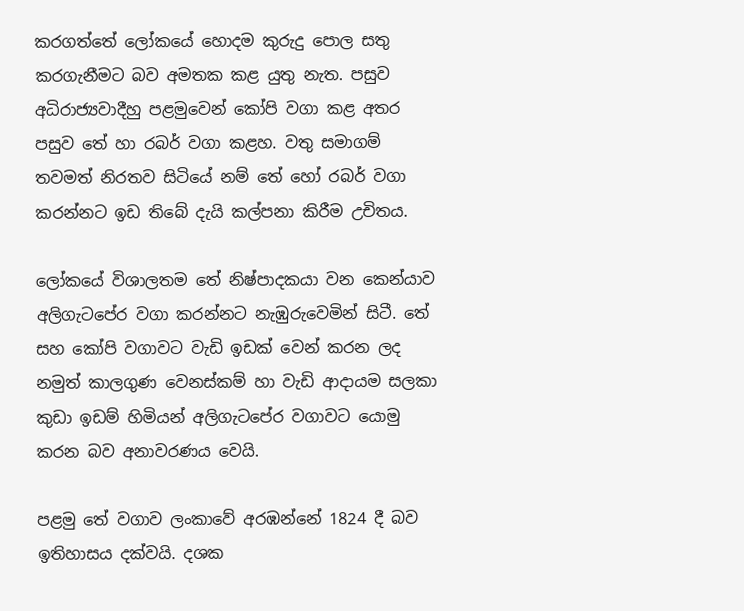කරගත්තේ ලෝකයේ හොදම කුරුදු පොල සතු කරගැනීමට බව අමතක කළ යුතු නැත. පසුව අධිරාජ්‍යවාදීහු පළමුවෙන් කෝපි වගා කළ අතර පසුව තේ හා රබර් වගා කළහ. වතු සමාගම් තවමත් නිරතව සිටියේ නම් තේ හෝ රබර් වගා කරන්නට ඉඩ තිබේ දැයි කල්පනා කිරීම උචිතය.

ලෝකයේ විශාලතම තේ නිෂ්පාදකයා වන කෙන්යාව අලිගැටපේර වගා කරන්නට නැඹුරුවෙමින් සිටී. තේ සහ කෝපි වගාවට වැඩි ඉඩක් වෙන් කරන ලද නමුත් කාලගුණ වෙනස්කම් හා වැඩි ආදායම සලකා කුඩා ඉඩම් හිමියන් අලිගැටපේර වගාවට යොමු කරන බව අනාවරණය වෙයි.

පළමු තේ වගාව ලංකාවේ අරඹන්නේ 1824 දී බව ඉතිහාසය දක්වයි. දශක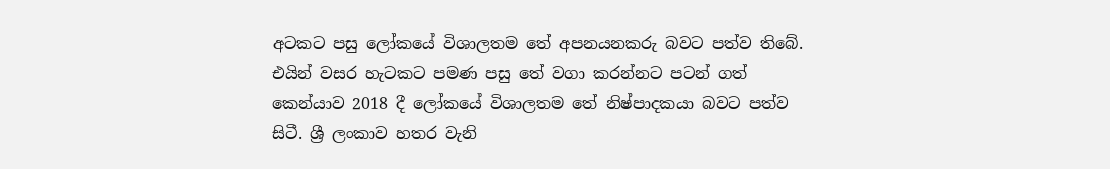අටකට පසු ලෝකයේ විශාලතම තේ අපනයනකරු බවට පත්ව තිබේ. එයින් වසර හැටකට පමණ පසු තේ වගා කරන්නට පටන් ගත් කෙන්යාව 2018 දී ලෝකයේ විශාලතම තේ නිෂ්පාදකයා බවට පත්ව සිටී. ශ්‍රී ලංකාව හතර වැනි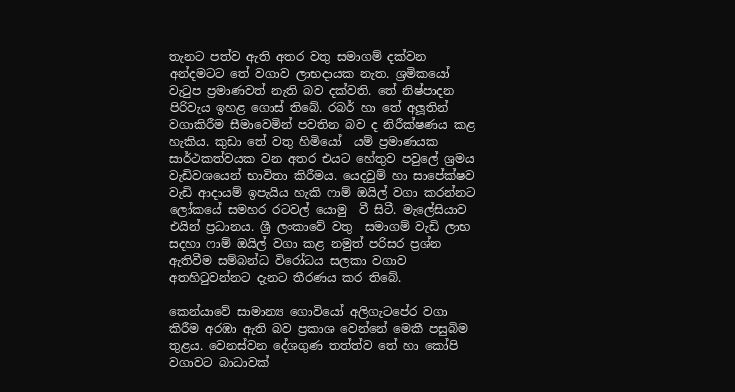තැනට පත්ව ඇති අතර වතු සමාගම් දක්වන අන්දමටට තේ වගාව ලාභදායක නැත. ශ්‍රමිකයෝ වැටුප ප්‍රමාණවත් නැති බව දක්වති. තේ නිෂ්පාදන පිරිවැය ඉහළ ගොස් තිබේ. රබර් හා තේ අලූතින් වගාකිරීම සීමාවෙමින් පවතින බව ද නිරීක්ෂණය කළ හැකිය. කුඩා තේ වතු හිමියෝ  යම් ප්‍රමාණයක සාර්ථකත්වයක වන අතර එයට හේතුව පවුලේ ශ්‍රමය වැඩිවශයෙන් භාවිතා කිරීමය. යෙදවුම් හා සාපේක්ෂව වැඩි ආදායම් ඉපැයිය හැකි ෆාම් ඔයිල් වගා කරන්නට ලෝකයේ සමහර රටවල් යොමු  වී සිටී. මැලේසියාව එයින් ප්‍රධානය. ශ්‍රී ලංකාවේ වතු  සමාගම් වැඩි ලාභ සදහා ෆාම් ඔයිල් වගා කළ නමුත් පරිසර ප්‍රශ්න ඇතිවීම සම්බන්ධ විරෝධය සලකා වගාව අතහිටුවන්නට දැනට තීරණය කර තිබේ.

කෙන්යාවේ සාමාන්‍ය ගොවියෝ අලිගැටපේර වගා කිරීම අරඹා ඇති බව ප්‍රකාශ වෙන්නේ මෙකී පසුබිම තුළය. වෙනස්වන දේශගුණ තත්ත්ව තේ හා කෝපි වගාවට බාධාවක්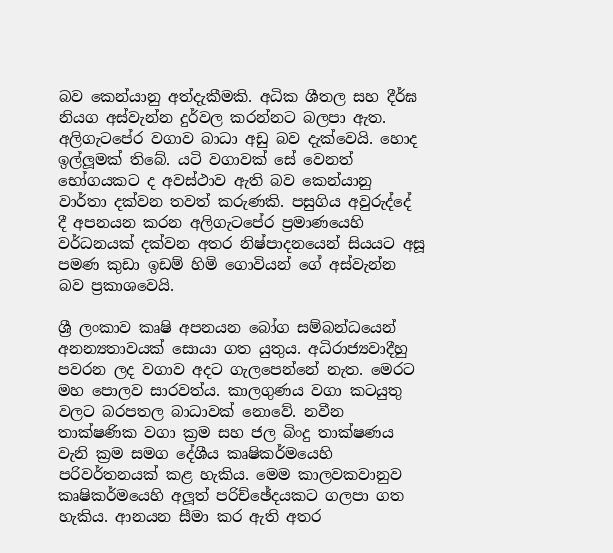බව කෙන්යානු අත්දැකීමකි. අධික ශීතල සහ දීර්ඝ නියග අස්වැන්න දුර්වල කරන්නට බලපා ඇත. අලිගැටපේර වගාව බාධා අඩු බව දැක්වෙයි. හොද ඉල්ලූමක් තිබේ. යටි වගාවක් සේ වෙනත් භෝගයකට ද අවස්ථාව ඇති බව කෙන්යානු වාර්තා දක්වන තවත් කරුණකි. පසුගිය අවුරුද්දේ දී අපනයන කරන අලිගැටපේර ප්‍රමාණයෙහි වර්ධනයක් දක්වන අතර නිෂ්පාදනයෙන් සියයට අසූ පමණ කුඩා ඉඩම් හිමි ගොවියන් ගේ අස්වැන්න බව ප්‍රකාශවෙයි.

ශ්‍රී ලංකාව කෘෂි අපනයන බෝග සම්බන්ධයෙන් අනන්‍යතාවයක් සොයා ගත යුතුය. අධිරාජ්‍යවාදීහු පවරන ලද වගාව අදට ගැලපෙන්නේ නැත. මෙරට මහ පොලව සාරවත්ය. කාලගුණය වගා කටයුතු වලට බරපතල බාධාවක් නොවේ. නවීන තාක්ෂණික වගා ක්‍රම සහ ජල බිංදු තාක්ෂණය වැනි ක්‍රම සමග දේශීය කෘෂිකර්මයෙහි පරිවර්තනයක් කළ හැකිය. මෙම කාලවකවානුව කෘෂිකර්මයෙහි අලූත් පරිච්ඡේදයකට ගලපා ගත හැකිය. ආනයන සීමා කර ඇති අතර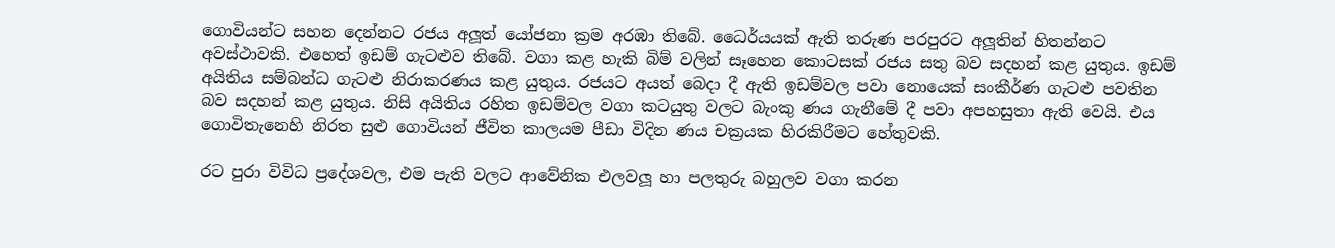ගොවියන්ට සහන දෙන්නට රජය අලූත් යෝජනා ක්‍රම අරඹා තිබේ. ධෛර්යයක් ඇති තරුණ පරපුරට අලූතින් හිතන්නට අවස්ථාවකි. එහෙත් ඉඩම් ගැටළුව තිබේ. වගා කළ හැකි බිම් වලින් සෑහෙන කොටසක් රජය සතු බව සදහන් කළ යුතුය. ඉඩම් අයිතිය සම්බන්ධ ගැටළු නිරාකරණය කළ යුතුය. රජයට අයත් බෙදා දී ඇති ඉඩම්වල පවා නොයෙක් සංකීර්ණ ගැටළු පවතින බව සදහන් කළ යුතුය. නිසි අයිතිය රහිත ඉඩම්වල වගා කටයුතු වලට බැංකු ණය ගැනීමේ දී පවා අපහසුතා ඇති වෙයි. එය ගොවිතැනෙහි නිරත සුළු ගොවියන් ජීවිත කාලයම පීඩා විදින ණය චක්‍රයක හිරකිරීමට හේතුවකි.

රට පුරා විවිධ ප්‍රදේශවල, එම පැති වලට ආවේනික එලවලූ හා පලතුරු බහුලව වගා කරන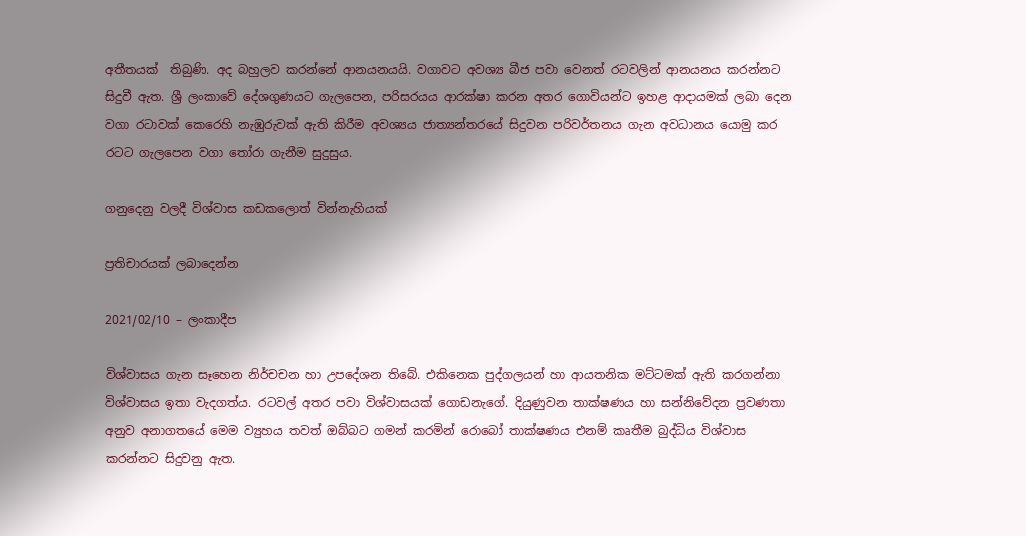අතීතයක්  තිබුණි. අද බහුලව කරන්නේ ආනයනයයි. වගාවට අවශ්‍ය බීජ පවා වෙනත් රටවලින් ආනයනය කරන්නට සිදුවී ඇත. ශ්‍රී ලංකාවේ දේශගුණයට ගැලපෙන, පරිසරයය ආරක්ෂා කරන අතර ගොවියන්ට ඉහළ ආදායමක් ලබා දෙන වගා රටාවක් කෙරෙහි නැඹුරුවක් ඇති කිරීම අවශ්‍යය ජාත්‍යන්තරයේ සිදුවන පරිවර්තනය ගැන අවධානය යොමු කර රටට ගැලපෙන වගා තෝරා ගැනීම සුදුසුය.

ගනුදෙනු වලදී විශ්වාස කඩක‌ලොත් වින්නැහියක්

ප්‍රතිචාරයක් ලබාදෙන්න

2021/02/10 – ලංකාදීප

විශ්වාසය ගැන සෑහෙන නිර්චචන හා උපදේශන තිබේ. එකිනෙක පුද්ගලයන් හා ආයතනික මට්ටමක් ඇති කරගන්නා විශ්වාසය ඉතා වැදගත්ය. රටවල් අතර පවා විශ්වාසයක් ගොඩනැගේ. දියුණුවන තාක්ෂණය හා සන්නිවේදන ප්‍රවණතා අනුව අනාගතයේ මෙම ව්‍යුහය තවත් ඔබ්බට ගමන් කරමින් රොබෝ තාක්ෂණය එනම් කෘතීම බුද්ධිය විශ්වාස කරන්නට සිදුවනු ඇත.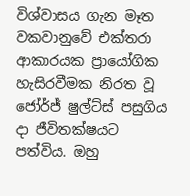විශ්වාසය ගැන මෑත වකවානුවේ එක්තරා ආකාරයක ප්‍රායෝගික හැසිරවීමක නිරත වූ ජෝර්ජ් ෂුල්ට්ස් පසුගිය දා ජීවිතක්ෂයට පත්විය. ඔහු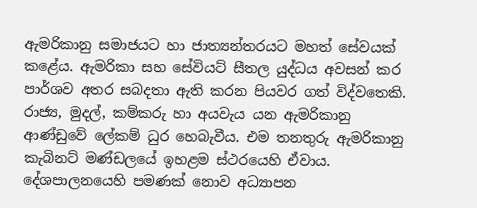ඇමරිකානු සමාජයට හා ජාත්‍යන්තරයට මහත් සේවයක් කළේය. ඇමරිකා සහ සේවියට් සීතල යුද්ධය අවසන් කර පාර්ශව අතර සබදතා ඇති කරන පියවර ගත් විද්වතෙකි. රාජ්‍ය, මුදල්, කම්කරු හා අයවැය යන ඇමරිකානු ආණ්ඩුවේ ලේකම් ධුර හෙබැවීය. එම තනතුරු ඇමරිකානු කැබිනට් මණ්ඩලයේ ඉහළම ස්ථරයෙහි ඒවාය. දේශපාලනයෙහි පමණක් නොව අධ්‍යාපන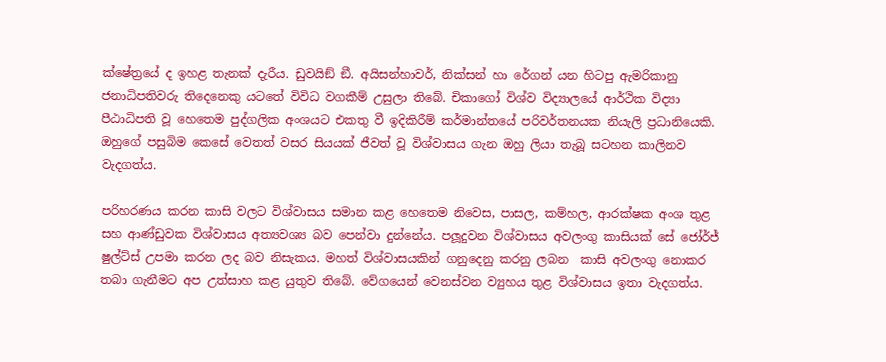ක්ෂේත්‍රයේ ද ඉහළ තැනක් දැරීය. ඩුවයිඞ් ඞී. අයිසන්හාවර්, නික්සන් හා රේගන් යන හිටපු ඇමරිකානු ජනාධිපතිවරු තිදෙනෙකු යටතේ විවිධ වගකීම් උසුලා තිබේ. චිකාගෝ විශ්ව විද්‍යාලයේ ආර්ථික විද්‍යා පීඨාධිපති වූ හෙතෙම පුද්ගලික අංශයට එකතු වී ඉදිකිරීම් කර්මාන්තයේ පරිවර්තනයක නියැලි ප්‍රධානියෙකි. ඔහුගේ පසුබිම කෙසේ වෙතත් වසර සියයක් ජීවත් වූ විශ්වාසය ගැන ඔහු ලියා තැබූ සටහන කාලිනව වැදගත්ය.

පරිහරණය කරන කාසි වලට විශ්වාසය සමාන කළ හෙතෙම නිවෙස, පාසල, කම්හල, ආරක්ෂක අංශ තුළ සහ ආණ්ඩුවක විශ්වාසය අත්‍යවශ්‍ය බව පෙන්වා දුන්නේය. පලූදුවන විශ්වාසය අවලංගු කාසියක් සේ ජෝර්ජ් ෂුල්ට්ස් උපමා කරන ලද බව නිසැකය. මහත් විශ්වාසයකින් ගනුදෙනු කරනු ලබන  කාසි අවලංගු නොකර තබා ගැනීමට අප උත්සාහ කළ යුතුව තිබේ. වේගයෙන් වෙනස්වන ව්‍යුහය තුළ විශ්වාසය ඉතා වැදගත්ය.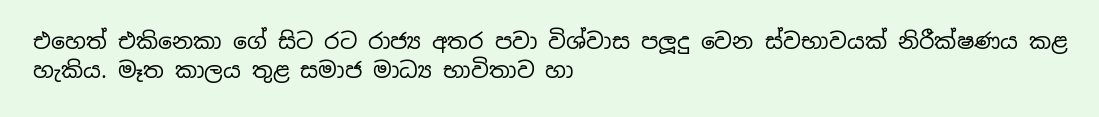එහෙත් එකිනෙකා ගේ සිට රට රාජ්‍ය අතර පවා විශ්වාස පලූදු වෙන ස්වභාවයක් නිරීක්ෂණය කළ හැකිය. මෑත කාලය තුළ සමාජ මාධ්‍ය භාවිතාව හා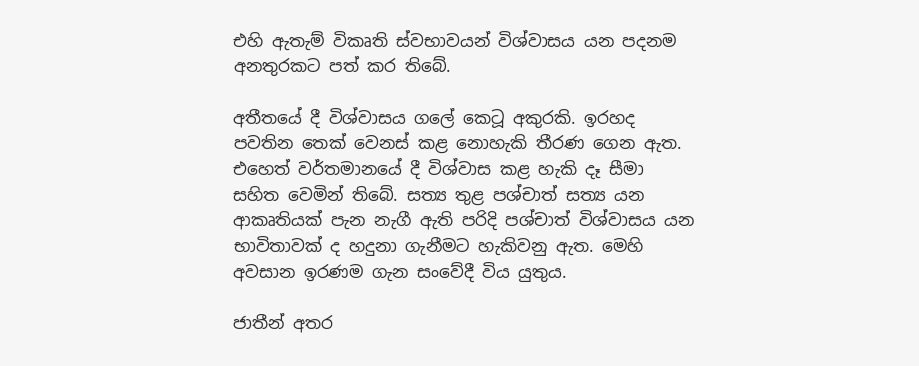එහි ඇතැම් විකෘති ස්වභාවයන් විශ්වාසය යන පදනම අනතුරකට පත් කර තිබේ.

අතීතයේ දී විශ්වාසය ගලේ කෙටූ අකුරකි. ඉරහද පවතින තෙක් වෙනස් කළ නොහැකි තීරණ ගෙන ඇත. එහෙත් වර්තමානයේ දී විශ්වාස කළ හැකි දෑ සීමා සහිත වෙමින් තිබේ. සත්‍ය තුළ පශ්චාත් සත්‍ය යන ආකෘතියක් පැන නැගී ඇති පරිදි පශ්චාත් විශ්වාසය යන භාවිතාවක් ද හදුනා ගැනීමට හැකිවනු ඇත. මෙහි අවසාන ඉරණම ගැන සංවේදී විය යුතුය.

ජාතීන් අතර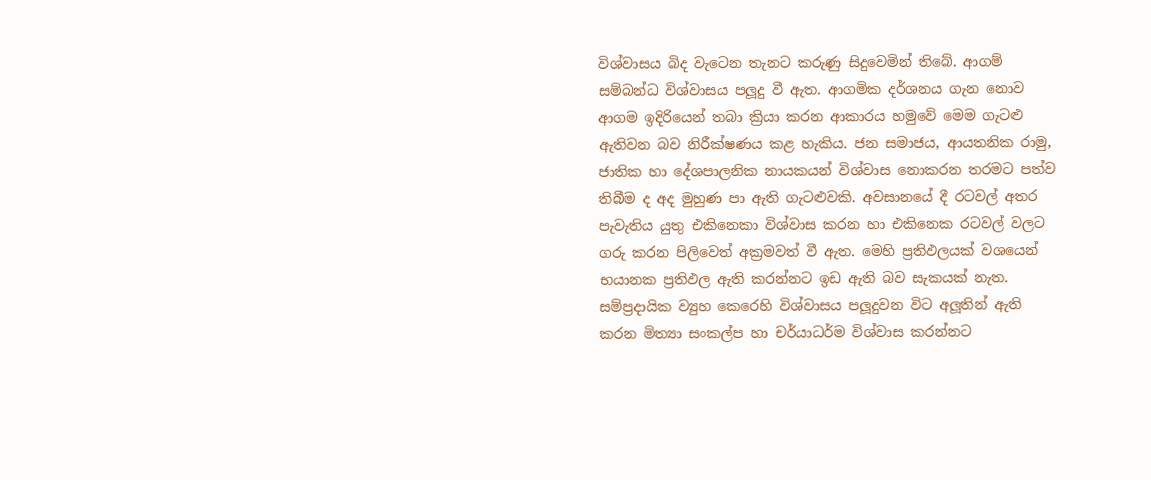විශ්වාසය බිද වැටෙන තැනට කරුණු සිදුවෙමින් තිබේ. ආගම් සම්බන්ධ විශ්වාසය පලූදු වී ඇත. ආගමික දර්ශනය ගැන නොව ආගම ඉදිරියෙන් තබා ක්‍රියා කරන ආකාරය හමුවේ මෙම ගැටළු ඇතිවන බව නිරීක්ෂණය කළ හැකිය. ජන සමාජය, ආයතනික රාමු, ජාතික හා දේශපාලනික නායකයන් විශ්වාස නොකරන තරමට පත්ව තිබීම ද අද මුහුණ පා ඇති ගැටළුවකි. අවසානයේ දී රටවල් අතර පැවැතිය යුතු එකිනෙකා විශ්වාස කරන හා එකිනෙක රටවල් වලට ගරු කරන පිලිවෙත් අක්‍රමවත් වී ඇත. මෙහි ප්‍රතිඵලයක් වශයෙන් භයානක ප්‍රතිඵල ඇති කරන්නට ඉඩ ඇති බව සැකයක් නැත. සම්ප්‍රදායික ව්‍යුහ කෙරෙහි විශ්වාසය පලූදුවන විට අලූතින් ඇති කරන මිත්‍යා සංකල්ප හා චර්යාධර්ම විශ්වාස කරන්නට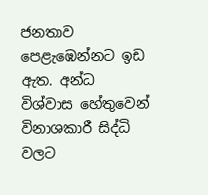ජනතාව පෙළැඹෙන්නට ඉඩ ඇත. අන්ධ විශ්වාස හේතුවෙන් විනාශකාරී සිද්ධි වලට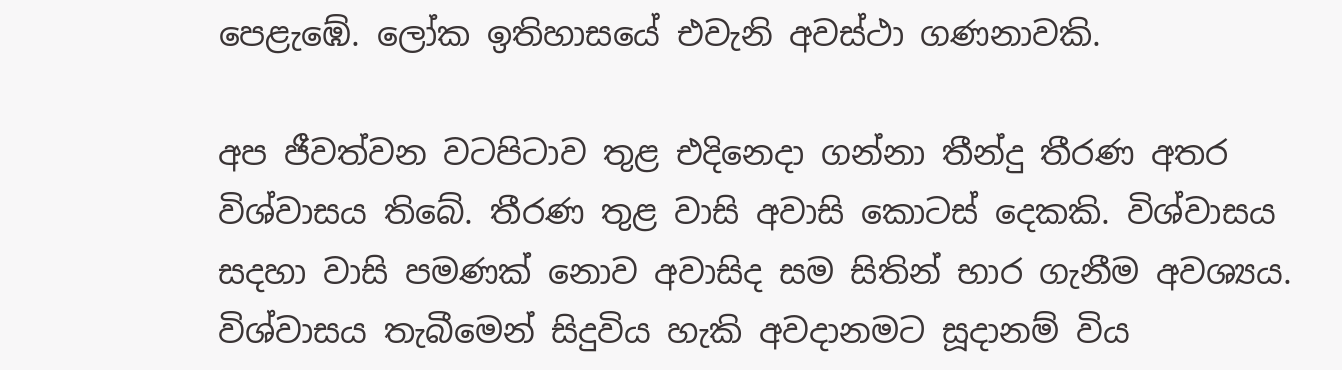පෙළැඹේ. ලෝක ඉතිහාසයේ එවැනි අවස්ථා ගණනාවකි.

අප ජීවත්වන වටපිටාව තුළ එදිනෙදා ගන්නා තීන්දු තීරණ අතර විශ්වාසය තිබේ. තීරණ තුළ වාසි අවාසි කොටස් දෙකකි. විශ්වාසය සදහා වාසි පමණක් නොව අවාසිද සම සිතින් භාර ගැනීම අවශ්‍යය. විශ්වාසය තැබීමෙන් සිදුවිය හැකි අවදානමට සූදානම් විය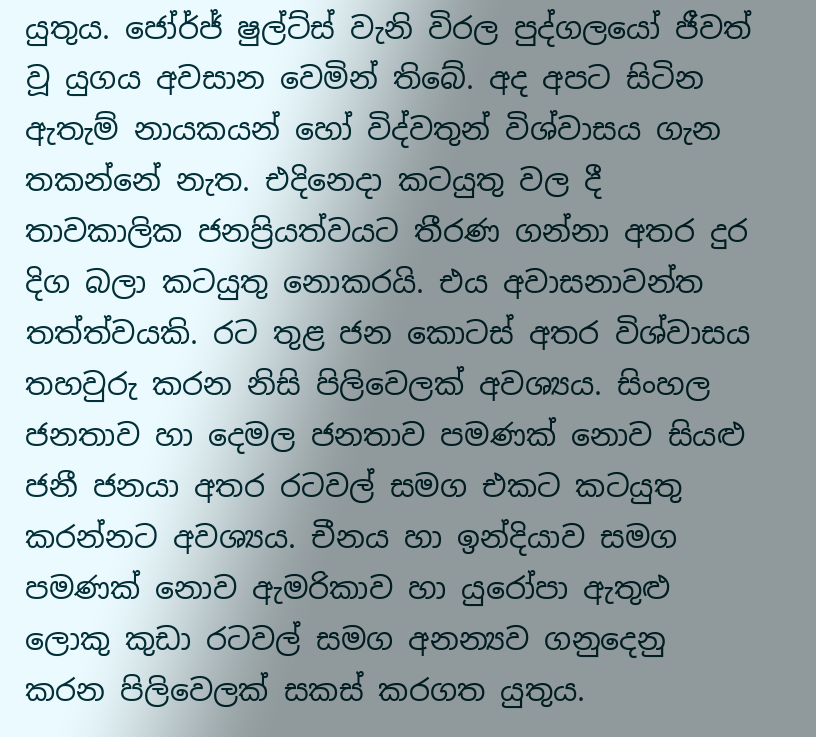යුතුය. ජෝර්ජ් ෂුල්ට්ස් වැනි විරල පුද්ගලයෝ ජීවත් වූ යුගය අවසාන වෙමින් තිබේ. අද අපට සිටින ඇතැම් නායකයන් හෝ විද්වතුන් විශ්වාසය ගැන තකන්නේ නැත. එදිනෙදා කටයුතු වල දී තාවකාලික ජනප්‍රියත්වයට තීරණ ගන්නා අතර දුර දිග බලා කටයුතු නොකරයි. එය අවාසනාවන්ත තත්ත්වයකි. රට තුළ ජන කොටස් අතර විශ්වාසය තහවුරු කරන නිසි පිලිවෙලක් අවශ්‍යය. සිංහල ජනතාව හා දෙමල ජනතාව පමණක් නොව සියළු ජනී ජනයා අතර රටවල් සමග එකට කටයුතු කරන්නට අවශ්‍යය. චීනය හා ඉන්දියාව සමග පමණක් නොව ඇමරිකාව හා යුරෝපා ඇතුළු ලොකු කුඩා රටවල් සමග අනන්‍යව ගනුදෙනු කරන පිලිවෙලක් සකස් කරගත යුතුය.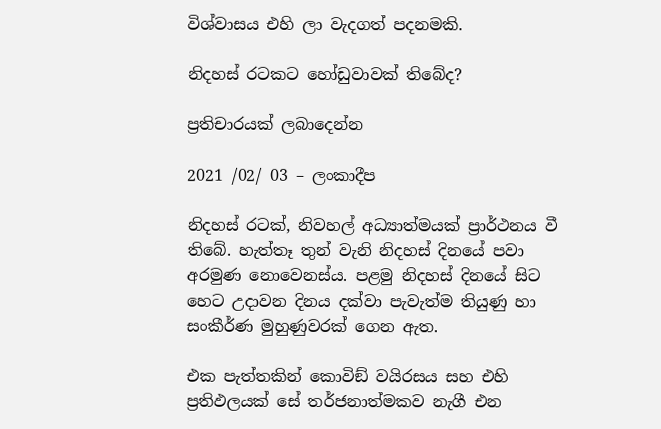විශ්වාසය එහි ලා වැදගත් පදනමකි.

නිදහස් රටකට හෝඩුවාවක් ති‌බේද?

ප්‍රතිචාරයක් ලබාදෙන්න

2021 /02/ 03 – ලංකාදීප

නිදහස් රටක්, නිවහල් අධ්‍යාත්මයක් ප්‍රාර්ථනය වී තිබේ. හැත්තෑ තුන් වැනි නිදහස් දිනයේ පවා අරමුණ නොවෙනස්ය. පළමු නිදහස් දිනයේ සිට හෙට උදාවන දිනය දක්වා පැවැත්ම තියුණු හා සංකීර්ණ මුහුණුවරක් ගෙන ඇත.

එක පැත්තකින් කොවිඞ් වයිරසය සහ එහි ප්‍රතිඵලයක් සේ තර්ජනාත්මකව නැගී එන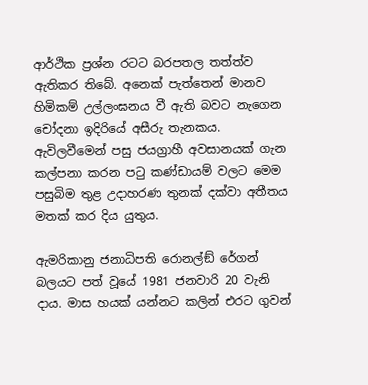ආර්ථික ප්‍රශ්න රටට බරපතල තත්ත්ව ඇතිකර තිබේ. අනෙක් පැත්තෙන් මානව හිමිකම් උල්ලංඝනය වී ඇති බවට නැගෙන චෝදනා ඉදිරියේ අසීරු තැනකය. ඇවිලවීමෙන් පසු ජයග්‍රාහී අවසානයක් ගැන කල්පනා කරන පටු කණ්ඩායම් වලට මෙම පසුබිම තුළ උදාහරණ තුනක් දක්වා අතීතය මතක් කර දිය යුතුය.

ඇමරිකානු ජනාධිපති රොනල්ඞ් රේගන් බලයට පත් වූයේ 1981 ජනවාරි 20 වැනි දාය. මාස හයක් යන්නට කලින් එරට ගුවන්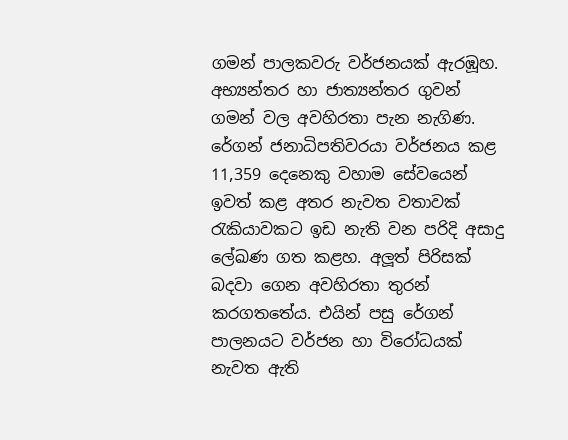ගමන් පාලකවරු වර්ජනයක් ඇරඹූහ. අභ්‍යන්තර හා ජාත්‍යන්තර ගුවන් ගමන් වල අවහිරතා පැන නැගිණ. රේගන් ජනාධිපතිවරයා වර්ජනය කළ 11,359 දෙනෙකු වහාම සේවයෙන් ඉවත් කළ අතර නැවත වතාවක් රැකියාවකට ඉඩ නැති වන පරිදි අසාදු ලේඛණ ගත කළහ. අලූත් පිරිසක් බදවා ගෙන අවහිරතා තුරන් කරගතතේය. එයින් පසු රේගන් පාලනයට වර්ජන හා විරෝධයක් නැවත ඇති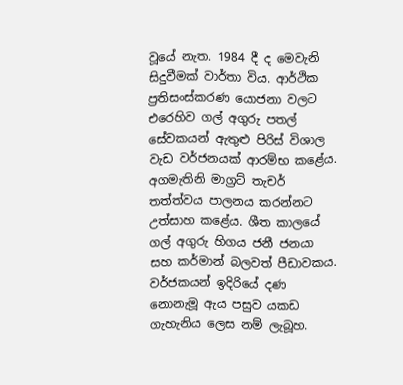වූයේ නැත. 1984 දී ද මෙවැනි සිදුවීමක් වාර්තා විය. ආර්ථික ප්‍රතිසංස්කරණ යොජනා වලට එරෙහිව ගල් අගුරු පතල් සේවකයන් ඇතුළු පිරිස් විශාල වැඩ වර්ජනයක් ආරම්භ කළේය. අගමැතිනි මාග්‍රට් තැචර් තත්ත්වය පාලනය කරන්නට උත්සාහ කළේය. ශීත කාලයේ ගල් අගුරු හිගය ජනී ජනයා සහ කර්මාන් බලවත් පීඩාවකය.  වර්ජකයන් ඉදිරියේ දණ නොනැමූ ඇය පසුව යකඩ ගැහැනිය ලෙස නම් ලැබූහ.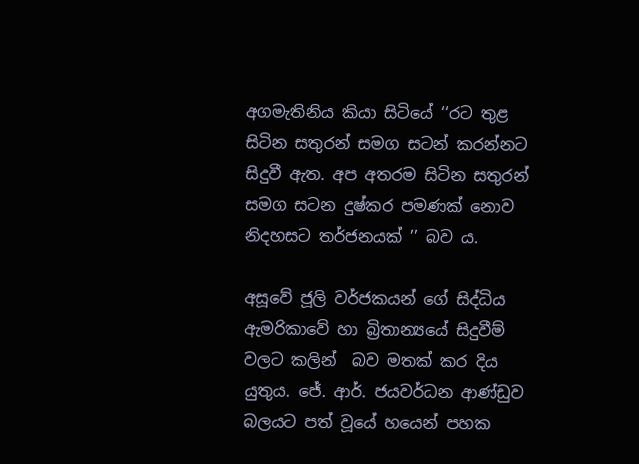අගමැතිනිය කියා සිටියේ ‘‘රට තුළ සිටින සතුරන් සමග සටන් කරන්නට සිදුවී ඇත. අප අතරම සිටින සතුරන් සමග සටන දුෂ්කර පමණක් නොව නිදහසට තර්ජනයක් ’’ බව ය.

අසූවේ ජූලි වර්ජකයන් ගේ සිද්ධිය ඇමරිකාවේ හා බ්‍රිතාන්‍යයේ සිදුවීම් වලට කලින්  බව මතක් කර දිය යුතුය. ජේ. ආර්. ජයවර්ධන ආණ්ඩුව බලයට පත් වූයේ හයෙන් පහක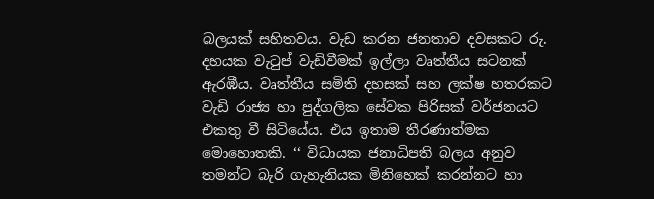බලයක් සහිතවය. වැඩ කරන ජනතාව දවසකට රු. දහයක වැටුප් වැඩිවීමක් ඉල්ලා වෘත්තීය සටනක් ඇරඹීය. වෘත්තීය සමිති දහසක් සහ ලක්ෂ හතරකට වැඩි රාජ්‍ය හා පුද්ගලික සේවක පිරිසක් වර්ජනයට එකතු වී සිටියේය. එය ඉතාම තීරණාත්මක මොහොතකි. ‘‘ විධායක ජනාධිපති බලය අනුව තමන්ට බැරි ගැහැනියක මිනිහෙක් කරන්නට හා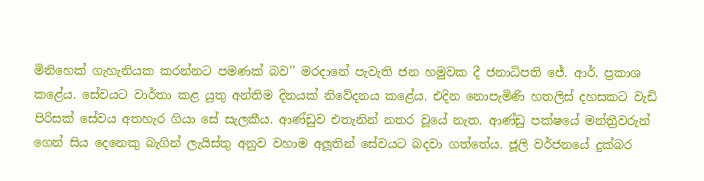මිනිහෙක් ගැහැනියක කරන්නට පමණක් බව’’ මරදානේ පැවැති ජන හමුවක දී ජනාධිපති ජේ. ආර්. ප්‍රකාශ කළේය. සේවයට වාර්තා කළ යුතු අන්තිම දිනයක් නිවේදනය කළේය. එදින නොපැමිණි හතලිස් දහසකට වැඩි පිරිසක් සේවය අතහැර ගියා සේ සැලකීය. ආණ්ඩුව එතැනින් නතර වූයේ නැත. ආණ්ඩු පක්ෂයේ මන්ත්‍රීවරුන් ගෙන් සිය දෙනෙකු බැගින් ලැයිස්තු අනුව වහාම අලූතින් සේවයට බදවා ගත්තේය. ජූලි වර්ජනයේ දුක්බර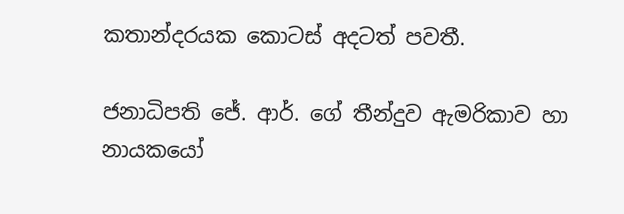කතාන්දරයක කොටස් අදටත් පවතී.

ජනාධිපති ජේ. ආර්. ගේ තීන්දුව ඇමරිකාව හා නායකයෝ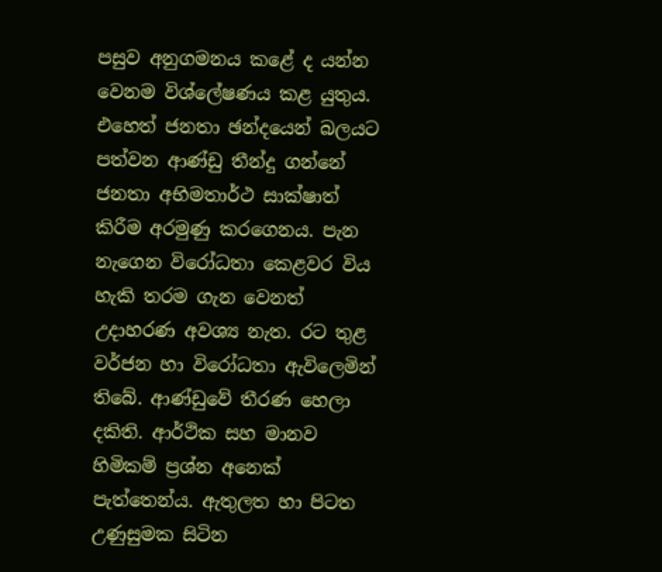පසුව අනුගමනය කළේ ද යන්න වෙනම විශ්ලේෂණය කළ යුතුය. එහෙත් ජනතා ඡන්දයෙන් බලයට පත්වන ආණ්ඩු තීන්දු ගන්නේ ජනතා අභිමතාර්ථ සාක්ෂාත් කිරීම අරමුණු කරගෙනය. පැන නැගෙන විරෝධතා කෙළවර විය හැකි තරම ගැන වෙනත් උදාහරණ අවශ්‍ය නැත. රට තුළ වර්ජන හා විරෝධතා ඇවිලෙමින් තිබේ. ආණ්ඩුවේ තීරණ හෙලා දකිති. ආර්ථික සහ මානව හිමිකම් ප්‍රශ්න අනෙක් පැත්තෙන්ය. ඇතුලත හා පිටත උණුසුමක සිටින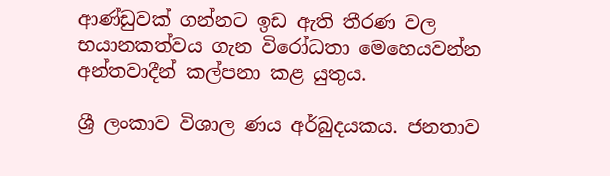ආණ්ඩුවක් ගන්නට ඉඩ ඇති තීරණ වල භයානකත්වය ගැන විරෝධතා මෙහෙයවන්න අන්තවාදීන් කල්පනා කළ යුතුය.

ශ්‍රී ලංකාව විශාල ණය අර්බුදයකය. ජනතාව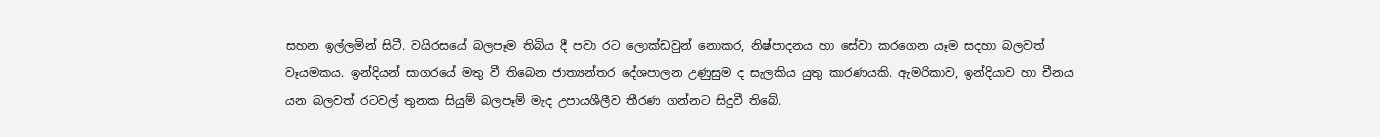සහන ඉල්ලමින් සිටී. වයිරසයේ බලපෑම තිබිය දී පවා රට ලොක්ඩවුන් නොකර, නිෂ්පාදනය හා සේවා කරගෙන යෑම සදහා බලවත් වෑයමකය. ඉන්දියන් සාගරයේ මතු වී තිබෙන ජාත්‍යන්තර දේශපාලන උණුසුම ද සැලකිය යුතු කාරණයකි. ඇමරිකාව, ඉන්දියාව හා චීනය යන බලවත් රටවල් තුනක සියුම් බලපෑම් මැද උපායශීලීව තීරණ ගන්නට සිදුවී තිබේ.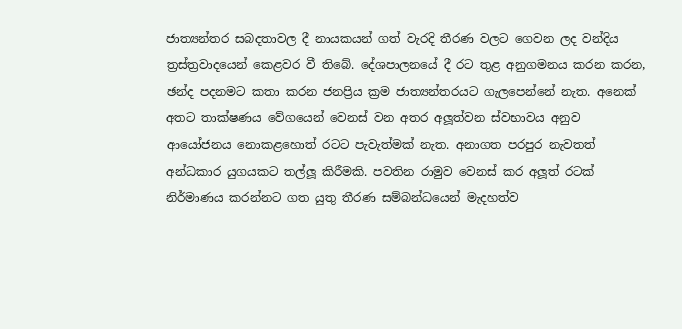ජාත්‍යන්තර සබදතාවල දී නායකයන් ගත් වැරදි තීරණ වලට ගෙවන ලද වන්දිය ත්‍රස්ත්‍රවාදයෙන් කෙළවර වී තිබේ. දේශපාලනයේ දී රට තුළ අනුගමනය කරන කරන, ඡන්ද පදනමට කතා කරන ජනප්‍රිය ක්‍රම ජාත්‍යන්තරයට ගැලපෙන්නේ නැත. අනෙක් අතට තාක්ෂණය වේගයෙන් වෙනස් වන අතර අලූත්වන ස්වභාවය අනුව ආයෝජනය නොකළහොත් රටට පැවැත්මක් නැත. අනාගත පරපුර නැවතත් අන්ධකාර යුගයකට තල්ලූ කිරීමකි. පවතින රාමුව වෙනස් කර අලූත් රටක් නිර්මාණය කරන්නට ගත යුතු තීරණ සම්බන්ධයෙන් මැදහත්ව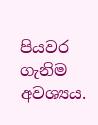පියවර ගැනිම අවශ්‍යය.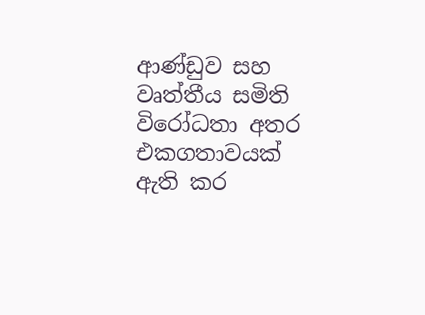ආණ්ඩුව සහ වෘත්තීය සමිති විරෝධතා අතර එකගතාවයක් ඇති කර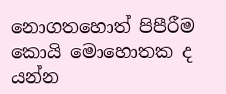නොගතහොත් පිපීරීම කොයි මොහොතක ද යන්න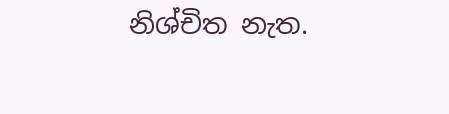නිශ්චිත නැත.